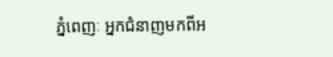ភ្នំពេញៈ អ្នកជំនាញមកពីអ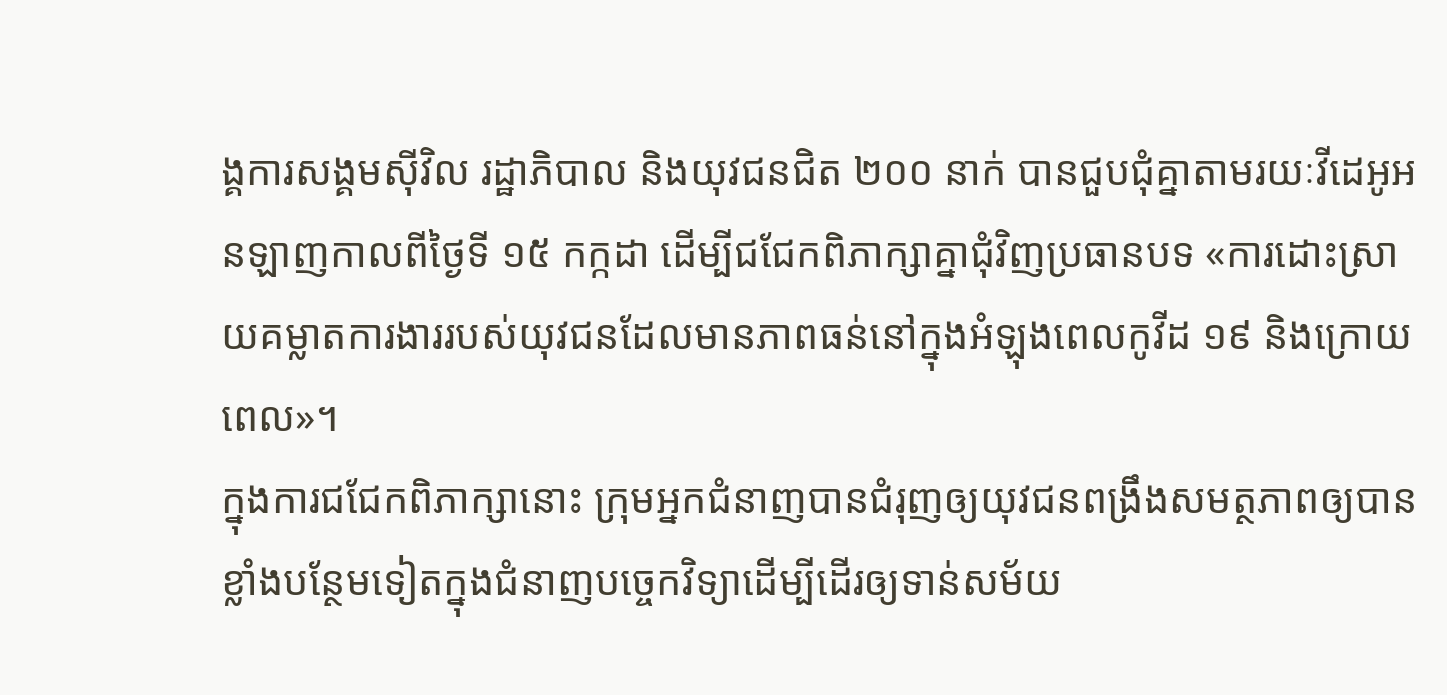ង្គការសង្គមស៊ីវិល រដ្ឋាភិបាល និងយុវជនជិត ២០០ នាក់ បានជួបជុំគ្នាតាមរយៈវីដេអូអនឡាញកាលពីថ្ងៃទី ១៥ កក្កដា ដើម្បីជជែកពិភាក្សាគ្នាជុំវិញប្រធានបទ «ការដោះស្រាយគម្លាតការងាររបស់យុវជនដែលមានភាពធន់នៅក្នុងអំឡុងពេលកូវីដ ១៩ និងក្រោយពេល»។
ក្នុងការជជែកពិភាក្សានោះ ក្រុមអ្នកជំនាញបានជំរុញឲ្យយុវជនពង្រឹងសមត្ថភាពឲ្យបានខ្លាំងបន្ថែមទៀតក្នុងជំនាញបច្ចេកវិទ្យាដើម្បីដើរឲ្យទាន់សម័យ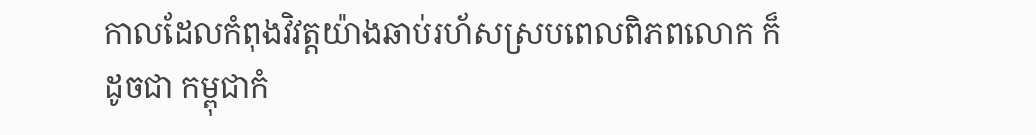កាលដែលកំពុងវិវត្តយ៉ាងឆាប់រហ័សស្របពេលពិភពលោក ក៏ដូចជា កម្ពុជាកំ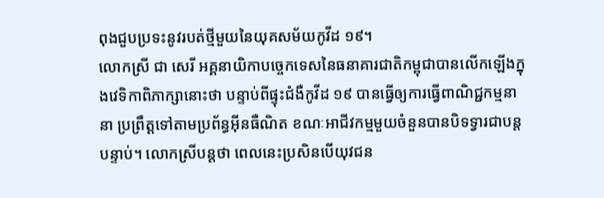ពុងជួបប្រទះនូវរបត់ថ្មីមួយនៃយុគសម័យកូវីដ ១៩។
លោកស្រី ជា សេរី អគ្គនាយិកាបច្ចេកទេសនៃធនាគារជាតិកម្ពុជាបានលើកឡើងក្នុងវេទិកាពិភាក្សានោះថា បន្ទាប់ពីផ្ទុះជំងឺកូវីដ ១៩ បានធ្វើឲ្យការធ្វើពាណិជ្ជកម្មនានា ប្រព្រឹត្តទៅតាមប្រព័ន្ធអ៊ីនធឺណិត ខណៈអាជីវកម្មមួយចំនួនបានបិទទ្វារជាបន្តបន្ទាប់។ លោកស្រីបន្តថា ពេលនេះប្រសិនបើយុវជន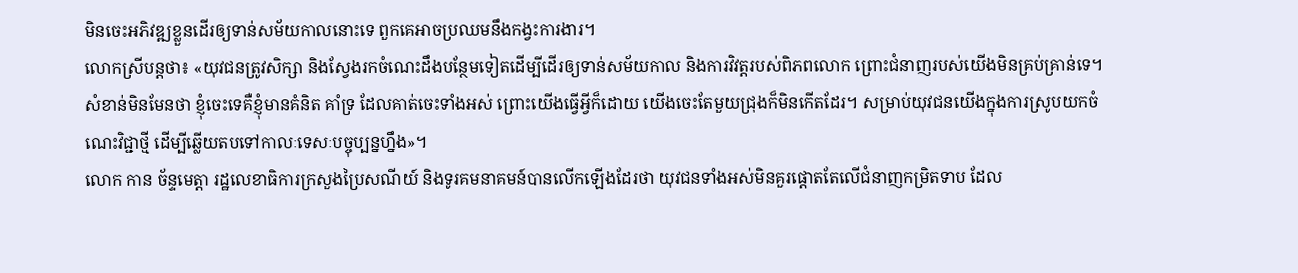មិនចេះអភិវឌ្ឍខ្លួនដើរឲ្យទាន់សម័យកាលនោះទេ ពួកគេអាចប្រឈមនឹងកង្វះការងារ។
លោកស្រីបន្តថា៖ «យុវជនត្រូវសិក្សា និងស្វែងរកចំណេះដឹងបន្ថែមទៀតដើម្បីដើរឲ្យទាន់សម័យកាល និងការវិវត្តរបស់ពិភពលោក ព្រោះជំនាញរបស់យើងមិនគ្រប់គ្រាន់ទេ។ សំខាន់មិនមែនថា ខ្ញុំចេះទេគឺខ្ញុំមានគំនិត គាំទ្រ ដែលគាត់ចេះទាំងអស់ ព្រោះយើងធ្វើអ្វីក៏ដោយ យើងចេះតែមួយជ្រុងក៏មិនកើតដែរ។ សម្រាប់យុវជនយើងក្នុងការស្រូបយកចំណេះវិជ្ជាថ្មី ដើម្បីឆ្លើយតបទៅកាលៈទេសៈបច្ចុប្បន្នហ្នឹង»។
លោក កាន ច័ន្ទមេត្តា រដ្ឋលេខាធិការក្រសួងប្រៃសណីយ៍ និងទូរគមនាគមន៍បានលើកឡើងដែរថា យុវជនទាំងអស់មិនគួរផ្តោតតែលើជំនាញកម្រិតទាប ដែល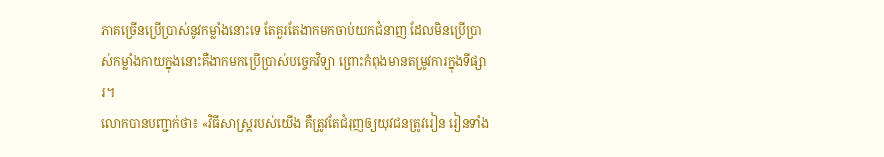ភាគច្រើនប្រើប្រាស់នូវកម្លាំងនោះទេ តែគួរតែងាកមកចាប់យកជំនាញ ដែលមិនប្រើប្រាស់កម្លាំងកាយក្នុងនោះគឺងាកមកប្រើប្រាស់បច្ចេកវិទ្យា ព្រោះកំពុងមានតម្រូវការក្នុងទីផ្សារ។
លោកបានបញ្ជាក់ថា៖ «វិធីសាស្ត្ររបស់យើង គឺត្រូវតែជំរុញឲ្យយុវជនត្រូវរៀន រៀនទាំង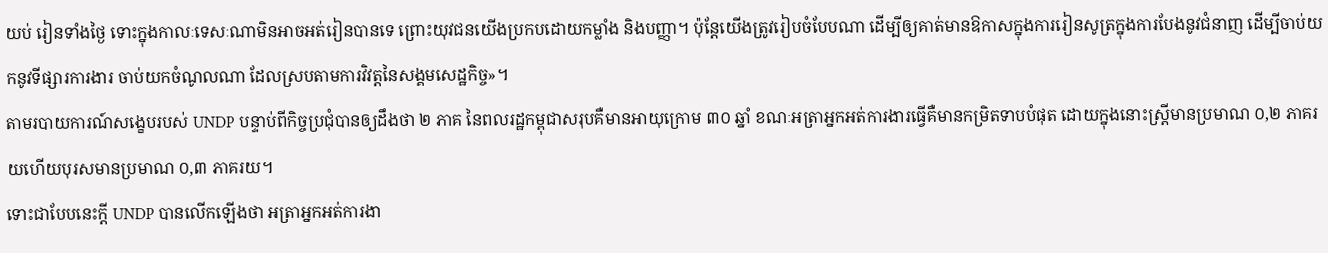យប់ រៀនទាំងថ្ងៃ ទោះក្នុងកាលៈទេសៈណាមិនអាចអត់រៀនបានទេ ព្រោះយុវជនយើងប្រកបដោយកម្លាំង និងបញ្ញា។ ប៉ុន្តែយើងត្រូវរៀបចំបែបណា ដើម្បីឲ្យគាត់មានឱកាសក្នុងការរៀនសូត្រក្នុងការបែងនូវជំនាញ ដើម្បីចាប់យកនូវទីផ្សារការងារ ចាប់យកចំណូលណា ដែលស្របតាមការវិវត្តនៃសង្គមសេដ្ឋកិច្ច»។
តាមរបាយការណ៍សង្ខេបរបស់ UNDP បន្ទាប់ពីកិច្ចប្រជុំបានឲ្យដឹងថា ២ ភាគ នៃពលរដ្ឋកម្ពុជាសរុបគឺមានអាយុក្រោម ៣០ ឆ្នាំ ខណៈអត្រាអ្នកអត់ការងារធ្វើគឺមានកម្រិតទាបបំផុត ដោយក្នុងនោះស្ត្រីមានប្រមាណ ០,២ ភាគរយហើយបុរសមានប្រមាណ ០,៣ ភាគរយ។
ទោះជាបែបនេះក្ដី UNDP បានលើកឡើងថា អត្រាអ្នកអត់ការងា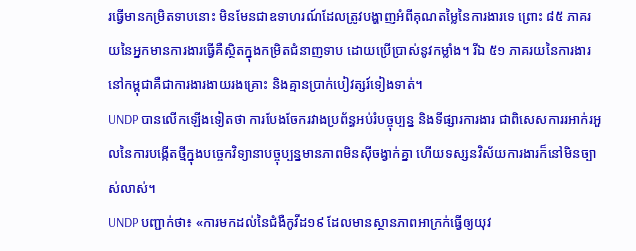រធ្វើមានកម្រិតទាបនោះ មិនមែនជាឧទាហរណ៍ដែលត្រូវបង្ហាញអំពីគុណតម្លៃនៃការងារទេ ព្រោះ ៨៥ ភាគរយនៃអ្នកមានការងារធ្វើគឺស្ថិតក្នុងកម្រិតជំនាញទាប ដោយប្រើប្រាស់នូវកម្លាំង។ រីឯ ៥១ ភាគរយនៃការងារនៅកម្ពុជាគឺជាការងារងាយរងគ្រោះ និងគ្មានប្រាក់បៀវត្សរ៍ទៀងទាត់។
UNDP បានលើកឡើងទៀតថា ការបែងចែករវាងប្រព័ន្ធអប់រំបច្ចុប្បន្ន និងទីផ្សារការងារ ជាពិសេសការរអាក់រអួលនៃការបង្កើតថ្មីក្នុងបច្ចេកវិទ្យានាបច្ចុប្បន្នមានភាពមិនស៊ីចង្វាក់គ្នា ហើយទស្សនវិស័យការងារក៏នៅមិនច្បាស់លាស់។
UNDP បញ្ជាក់ថា៖ «ការមកដល់នៃជំងឺកូវីដ១៩ ដែលមានស្ថានភាពអាក្រក់ធ្វើឲ្យយុវ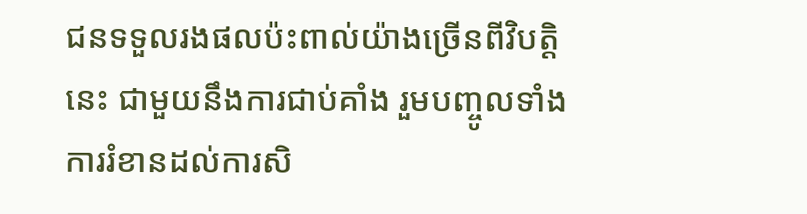ជនទទួលរងផលប៉ះពាល់យ៉ាងច្រើនពីវិបត្តិនេះ ជាមួយនឹងការជាប់គាំង រួមបញ្ចូលទាំងការរំខានដល់ការសិ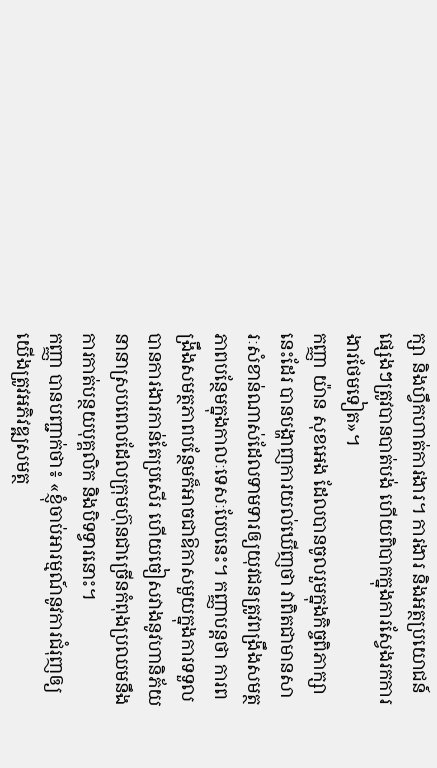ក្សា និងហ្វឹកហាត់ការងារ។ ការងារ និងអត្ថប្រយោជន៍ផ្សេងៗត្រូវបានបាត់បង់ ហើយពិបាកក្នុងការស្វែងរកការងារថែមទៀត»។
កញ្ញា យ៉ាន សុខអេង ដែលបានចូលរួមក្នុងកិច្ចពិភាក្សានេះដែរ បានបង្ហាញការយល់ឃើញថា វាពិតជាមានសារៈសំខាន់ណាស់ដែលទាមទារឲ្យយុវជនត្រូវពង្រឹងសមត្ថភាពបន្ថែមក្នុងកាលៈទេសៈបែបនេះ។ កញ្ញាបន្តថា ការពង្រឹងសមត្ថភាពបន្ថែមក៏អាចជាឱកាសមួយក្នុងការទទួលបានការងារកាន់តែប្រសើរ ហើយចៀសវាងនូវហានិភ័យនានាស្របពេលដែលក្រុមហ៊ុនជាច្រើនកំពុងប្រឈមនឹងការកាត់បន្ថយបុគ្គលិក និងបិទទ្វារនោះ។
កញ្ញា បានបញ្ជាក់ថា៖ «ខ្ញុំចាប់អារម្មណ៍នូវការជំរុញឲ្យយើងត្រូវអភិវឌ្ឍសមត្ថ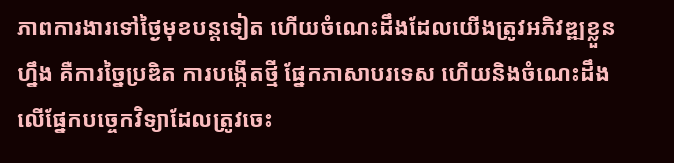ភាពការងារទៅថ្ងៃមុខបន្តទៀត ហើយចំណេះដឹងដែលយើងត្រូវអភិវឌ្ឍខ្លួនហ្នឹង គឺការច្នៃប្រឌិត ការបង្កើតថ្មី ផ្នែកភាសាបរទេស ហើយនិងចំណេះដឹងលើផ្នែកបច្ចេកវិទ្យាដែលត្រូវចេះ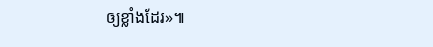ឲ្យខ្លាំងដែរ»៕